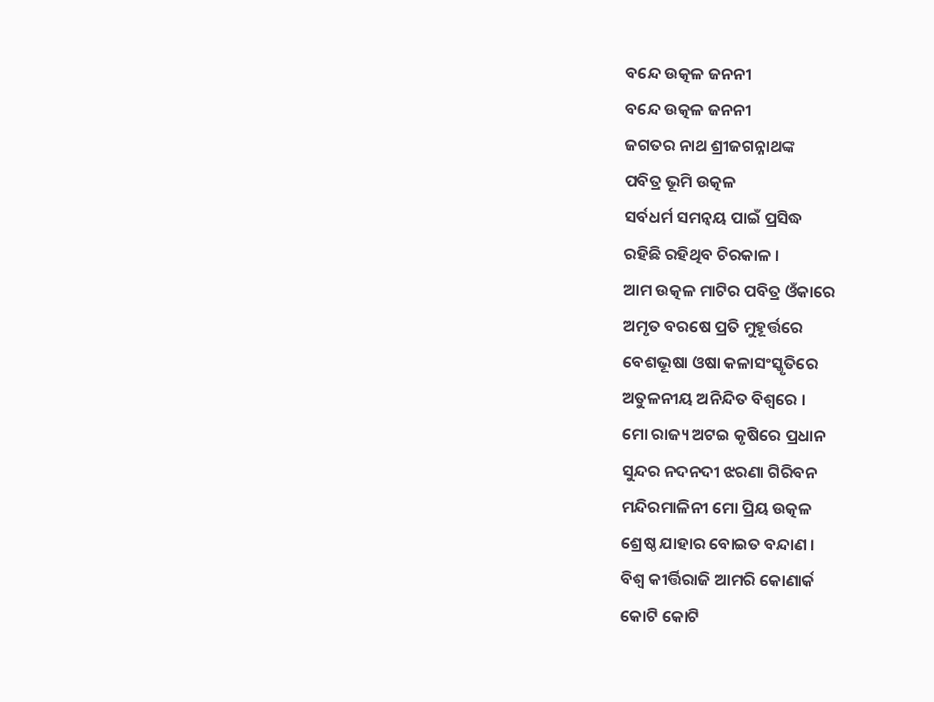ବନ୍ଦେ ଉତ୍କଳ ଜନନୀ
ବନ୍ଦେ ଉତ୍କଳ ଜନନୀ
ଜଗତର ନାଥ ଶ୍ରୀଜଗନ୍ନାଥଙ୍କ
ପବିତ୍ର ଭୂମି ଉତ୍କଳ
ସର୍ବଧର୍ମ ସମନ୍ୱୟ ପାଇଁ ପ୍ରସିଦ୍ଧ
ରହିଛି ରହିଥିବ ଚିରକାଳ ।
ଆମ ଉତ୍କଳ ମାଟିର ପବିତ୍ର ଓଁକାରେ
ଅମୃତ ବରଷେ ପ୍ରତି ମୁହୂର୍ତ୍ତରେ
ବେଶଭୂଷା ଓଷା କଳାସଂସ୍କୃତିରେ
ଅତୁଳନୀୟ ଅନିନ୍ଦିତ ବିଶ୍ୱରେ ।
ମୋ ରାଜ୍ୟ ଅଟଇ କୃଷିରେ ପ୍ରଧାନ
ସୁନ୍ଦର ନଦନଦୀ ଝରଣା ଗିରିବନ
ମନ୍ଦିରମାଳିନୀ ମୋ ପ୍ରିୟ ଉତ୍କଳ
ଶ୍ରେଷ୍ଠ ଯାହାର ବୋଇତ ବନ୍ଦାଣ ।
ବିଶ୍ୱ କୀର୍ତ୍ତିରାଜି ଆମରି କୋଣାର୍କ
କୋଟି କୋଟି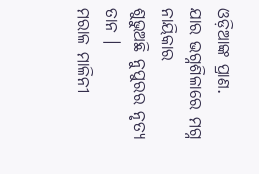ଓଡ଼ିଆଙ୍କ ପ୍ରାଣ.
ଯାର ଭଗ୍ନଶିଳାରେ ମଗ୍ନ ନାୟିକାର
ଶୁଭୁଅଛି ନୁପୁରର ନୃତ୍ୟ ତାନ ।
ମରାଳ ମାଳିନୀ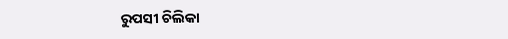ରୁପସୀ ଚିଲିକା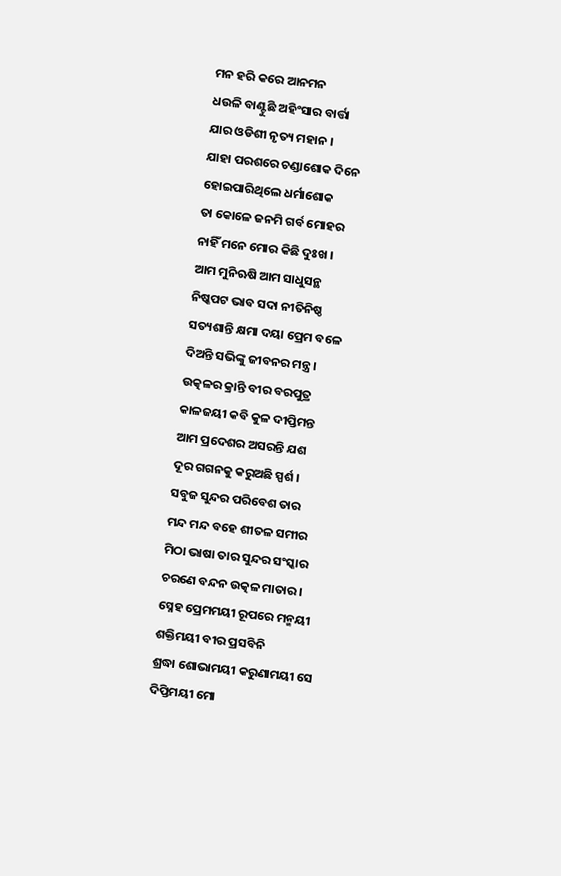ମନ ହରି କରେ ଆନମନ
ଧଉଳି ବାଣ୍ଟୁଛି ଅହିଂସାର ବାର୍ତ୍ତା
ଯାର ଓଡିଶୀ ନୃତ୍ୟ ମହାନ ।
ଯାହା ପରଶରେ ଚଣ୍ଡାଶୋକ ଦିନେ
ହୋଇପାରିଥିଲେ ଧର୍ମାଶୋକ
ତା କୋଳେ ଜନମି ଗର୍ବ ମୋହର
ନାହିଁ ମନେ ମୋର କିଛି ଦୁଃଖ ।
ଆମ ମୁନିଋଷି ଆମ ସାଧୁସନ୍ଥ
ନିଷ୍କପଟ ଭାବ ସଦା ନୀତିନିଷ୍ଠ
ସତ୍ୟଶାନ୍ତି କ୍ଷମା ଦୟା ପ୍ରେମ ବଳେ
ଦିଅନ୍ତି ସଭିଙ୍କୁ ଜୀବନର ମନ୍ତ୍ର ।
ଉତ୍କଳର କ୍ରାନ୍ତି ବୀର ବରପୁତ୍ର
କାଳଜୟୀ କବି କୁଳ ଦୀପ୍ତିମନ୍ତ
ଆମ ପ୍ରଦେଶର ଅସରନ୍ତି ଯଶ
ଦୂର ଗଗନକୁ କରୁଅଛି ସ୍ପର୍ଶ ।
ସବୁଜ ସୁନ୍ଦର ପରିବେଶ ତାର
ମନ୍ଦ ମନ୍ଦ ବହେ ଶୀତଳ ସମୀର
ମିଠା ଭାଷା ତାର ସୁନ୍ଦର ସଂସ୍କାର
ଚରଣେ ବନ୍ଦନ ଉତ୍କଳ ମାତାର ।
ସ୍ନେହ ପ୍ରେମମୟୀ ରୂପରେ ମନ୍ମୟୀ
ଶକ୍ତିମୟୀ ବୀର ପ୍ରସବିନି
ଶ୍ରଦ୍ଧା ଶୋଭାମୟୀ କରୁଣାମୟୀ ସେ
ଦିପ୍ତିମୟୀ ମୋ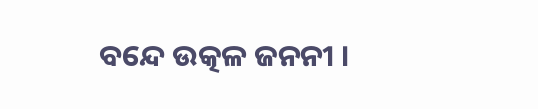ବନ୍ଦେ ଉତ୍କଳ ଜନନୀ ।